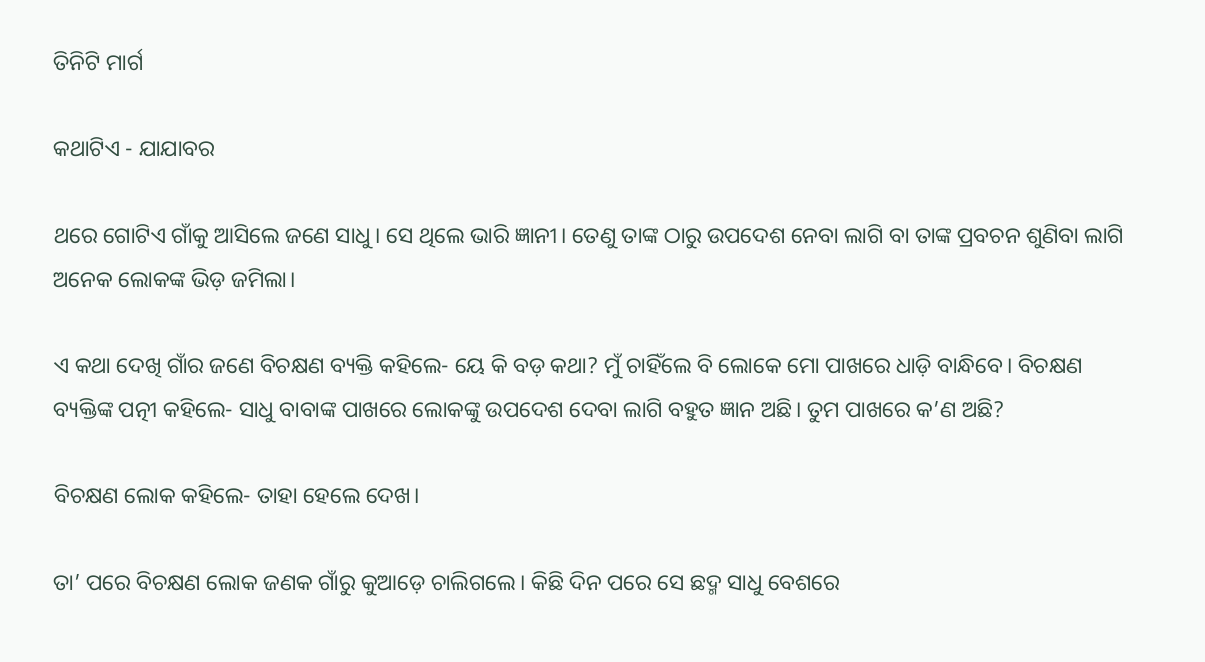ତିନିଟି ମାର୍ଗ

କଥାଟିଏ - ଯାଯାବର

ଥରେ ଗୋଟିଏ ଗାଁକୁ ଆସିଲେ ଜଣେ ସାଧୁ। ସେ ଥିଲେ ଭାରି ଜ୍ଞାନୀ। ତେଣୁ ତାଙ୍କ ଠାରୁ ଉପଦେଶ ନେବା ଲାଗି ବା ତାଙ୍କ ପ୍ରବଚନ ଶୁଣିବା ଲାଗି ଅନେକ ଲୋକଙ୍କ ଭିଡ଼ ଜମିଲା।

ଏ କଥା ଦେଖି ଗାଁର ଜଣେ ବିଚକ୍ଷଣ ବ୍ୟକ୍ତି କହିଲେ- ୟେ କି ବଡ଼ କଥା? ମୁଁ ଚାହିଁଲେ ବି ଲୋକେ ମୋ ପାଖରେ ଧାଡ଼ି ବାନ୍ଧିବେ। ବିଚକ୍ଷଣ ବ୍ୟକ୍ତିଙ୍କ ପତ୍ନୀ କହିଲେ- ସାଧୁ ବାବାଙ୍କ ପାଖରେ ଲୋକଙ୍କୁ ଉପଦେଶ ଦେବା ଲାଗି ବହୁତ ଜ୍ଞାନ ଅଛି। ତୁମ ପାଖରେ କ’ଣ ଅଛି?

ବିଚକ୍ଷଣ ଲୋକ କହିଲେ- ତାହା ହେଲେ ଦେଖ।

ତା’ ପରେ ବିଚକ୍ଷଣ ଲୋକ ଜଣକ ଗାଁରୁ କୁଆଡ଼େ ଚାଲିଗଲେ। କିଛି ଦିନ ପରେ ସେ ଛଦ୍ମ ସାଧୁ ବେଶରେ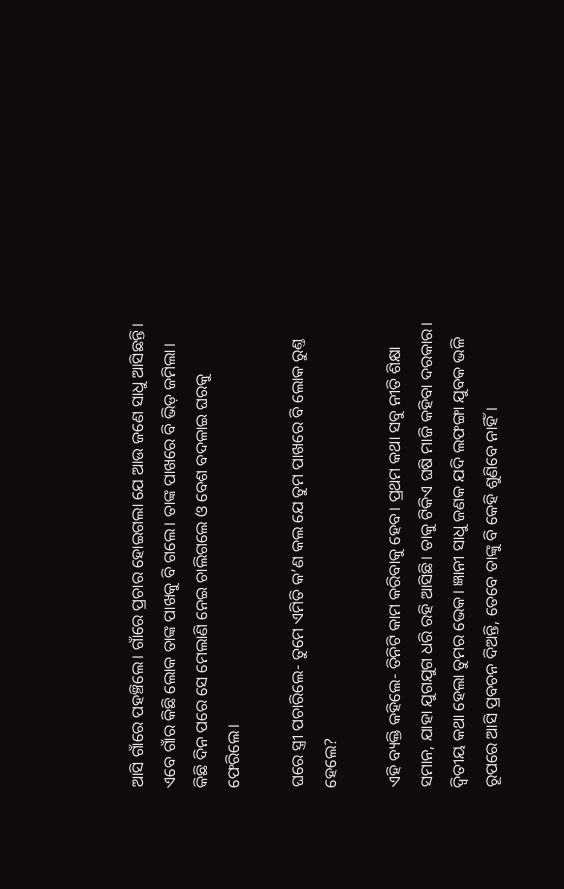ଆସି ଗାଁରେ ପହଞ୍ଚିଲେ। ଗାଁରେ ପ୍ରଚାର ହୋଇଗଲା ଯେ ଆଉ ଜଣେ ସାଧୁ ଆସିଛନ୍ତି। ଏବେ ଗାଁର କିଛି ଲୋକ ତାଙ୍କ ପାଖକୁ ବି ଗଲେ। ତାଙ୍କ ପାଖରେ ବି ଭିଡ଼ ଜମିଲା। କିଛି ଦିନ ପରେ ସେ ମେଲାଣି ନେଇ ଚାଲିଗଲେ ଓ ବେଶ ବଦଳାଇ ଘରକୁ ଫେରିଲେ।

ଘରେ ସ୍ତ୍ରୀ ପଚାରିଲେ- ତୁମେ ଏମିତି କ’ଣ କଲ ଯେ ତୁମ ପାଖରେ ବି ଲୋକ ରୁଣ୍ତ ହେଲେ?

ଏହି ବ୍ୟକ୍ତି କହିଲେ- ତିନିଟି କାମ କରିବାକୁ ହେବ। ପ୍ରଥମ କଥା ସବୁ ନୀତି ଶିକ୍ଷା ସମାନ, ଯାହା ଯୁଗଯୁଗ ଧରି ରହି ଆସିଛି। ତାକୁ ଟିକିଏ ଘଷି ମାଜି କହିବା ଦରକାର। ଦ୍ବିତୀୟ କଥା ହେଲା ତୁମର ଭେକ। ଜ୍ଞାନୀ ସାଧୁ ଜଣକ ଯଦି ଲଫଙ୍ଗା ଯୁବକ ଭଳି ରୂପରେ ଆସି ପ୍ରବଚନ ଦିଅନ୍ତି, ତେବେ ତାଙ୍କୁ ବି କେହି ଶୁଣିବେ ନାହିଁ।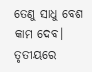ତେଣୁ ସାଧୁ ବେଶ କାମ ଦେବ। ତୃତୀୟରେ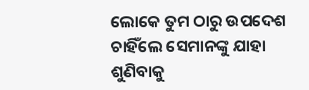ଲୋକେ ତୁମ ଠାରୁ ଉପଦେଶ ଚାହିଁଲେ ସେମାନଙ୍କୁ ଯାହା ଶୁଣିବାକୁ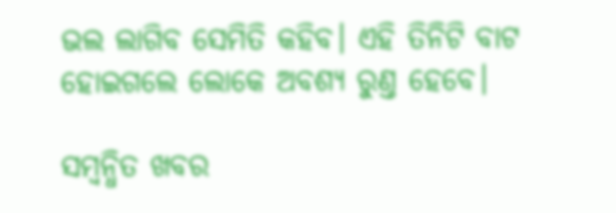ଭଲ ଲାଗିବ ସେମିତି କହିବ। ଏହି ତିନିଟି ବାଟ ହୋଇଗଲେ ଲୋକେ ଅବଶ୍ୟ ରୁଣ୍ତ ହେବେ।

ସମ୍ବନ୍ଧିତ ଖବର